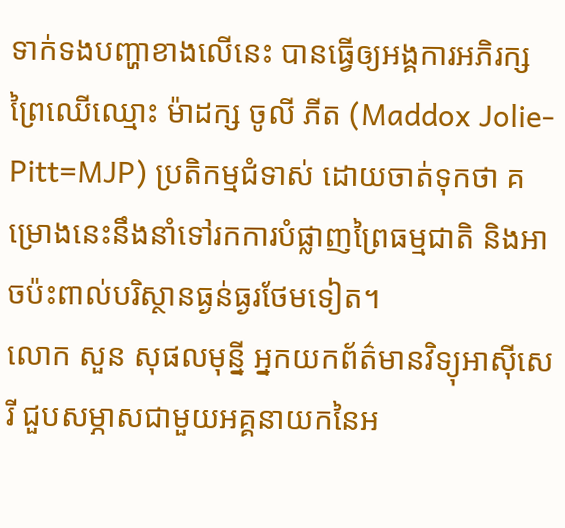ទាក់ទងបញ្ហាខាងលើនេះ បានធ្វើឲ្យអង្គការអភិរក្សព្រៃឈើឈ្មោះ ម៉ាដក្ស ចូលី ភីត (Maddox Jolie-Pitt=MJP) ប្រតិកម្មជំទាស់ ដោយចាត់ទុកថា គម្រោងនេះនឹងនាំទៅរកការបំផ្លាញព្រៃធម្មជាតិ និងអាចប៉ះពាល់បរិស្ថានធ្ងន់ធ្ងរថែមទៀត។
លោក សួន សុផលមុន្នី អ្នកយកព័ត៌មានវិទ្យុអាស៊ីសេរី ជួបសម្ភាសជាមួយអគ្គនាយកនៃអ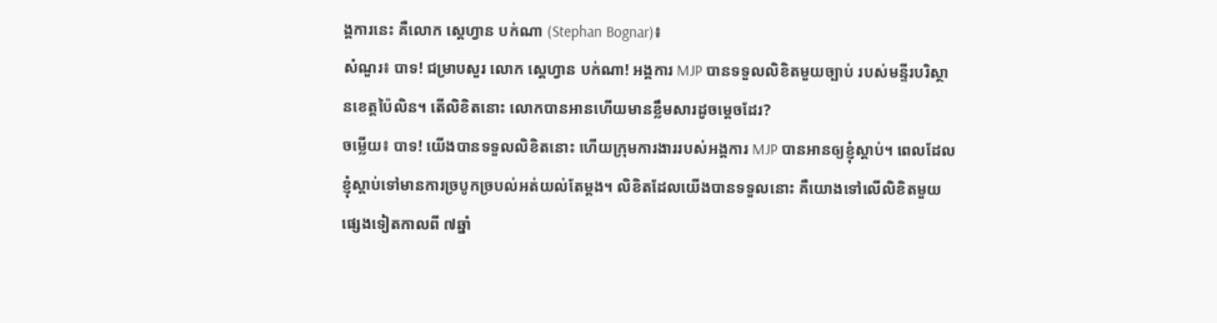ង្គការនេះ គឺលោក ស្តេហ្វាន បក់ណា (Stephan Bognar)៖
សំណួរ៖ បាទ! ជម្រាបសួរ លោក ស្តេហ្វាន បក់ណា! អង្គការ MJP បានទទួលលិខិតមួយច្បាប់ របស់មន្ទីរបរិស្ថានខេត្តប៉ៃលិន។ តើលិខិតនោះ លោកបានអានហើយមានខ្លឹមសារដូចម្ដេចដែរ?
ចម្លើយ៖ បាទ! យើងបានទទួលលិខិតនោះ ហើយក្រុមការងាររបស់អង្គការ MJP បានអានឲ្យខ្ញុំស្ដាប់។ ពេលដែលខ្ញុំស្ដាប់ទៅមានការច្របូកច្របល់អត់យល់តែម្ដង។ លិខិតដែលយើងបានទទួលនោះ គឺយោងទៅលើលិខិតមួយផ្សេងទៀតកាលពី ៧ឆ្នាំ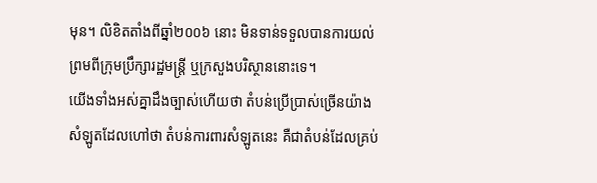មុន។ លិខិតតាំងពីឆ្នាំ២០០៦ នោះ មិនទាន់ទទួលបានការយល់ព្រមពីក្រុមប្រឹក្សារដ្ឋមន្ត្រី ឬក្រសួងបរិស្ថាននោះទេ។
យើងទាំងអស់គ្នាដឹងច្បាស់ហើយថា តំបន់ប្រើប្រាស់ច្រើនយ៉ាងសំឡូតដែលហៅថា តំបន់ការពារសំឡូតនេះ គឺជាតំបន់ដែលគ្រប់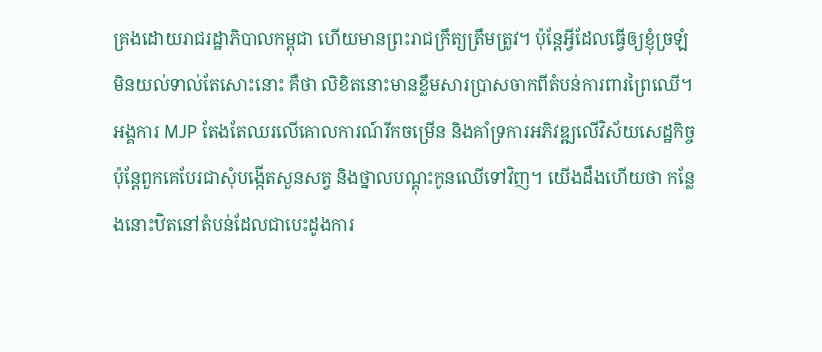គ្រងដោយរាជរដ្ឋាភិបាលកម្ពុជា ហើយមានព្រះរាជក្រឹត្យត្រឹមត្រូវ។ ប៉ុន្តែអ្វីដែលធ្វើឲ្យខ្ញុំច្រឡំមិនយល់ទាល់តែសោះនោះ គឺថា លិខិតនោះមានខ្លឹមសារប្រាសចាកពីតំបន់ការពារព្រៃឈើ។
អង្គការ MJP តែងតែឈរលើគោលការណ៍រីកចម្រើន និងគាំទ្រការអភិវឌ្ឍលើវិស័យសេដ្ឋកិច្ច ប៉ុន្តែពួកគេបែរជាសុំបង្កើតសួនសត្វ និងថ្នាលបណ្ដុះកូនឈើទៅវិញ។ យើងដឹងហើយថា កន្លែងនោះឋិតនៅតំបន់ដែលជាបេះដូងការ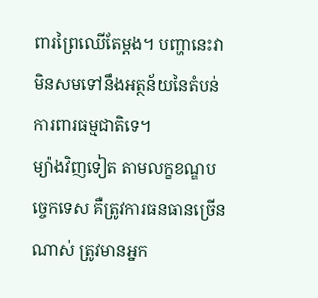ពារព្រៃឈើតែម្ដង។ បញ្ហានេះវាមិនសមទៅនឹងអត្ថន័យនៃតំបន់ការពារធម្មជាតិទេ។
ម្យ៉ាងវិញទៀត តាមលក្ខខណ្ឌបច្ចេកទេស គឺត្រូវការធនធានច្រើនណាស់ ត្រូវមានអ្នក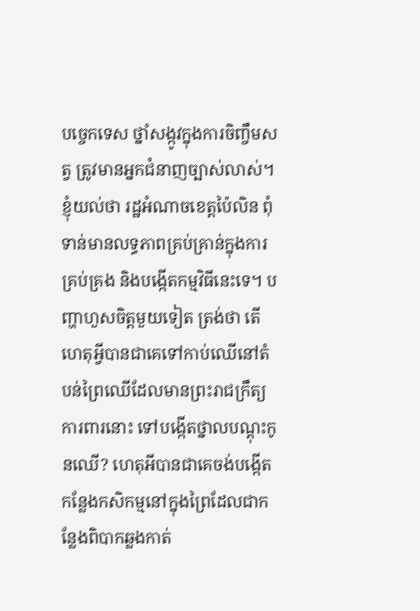បច្ចេកទេស ថ្នាំសង្កូវក្នុងការចិញ្ចឹមសត្វ ត្រូវមានអ្នកជំនាញច្បាស់លាស់។ ខ្ញុំយល់ថា រដ្ឋអំណាចខេត្តប៉ៃលិន ពុំទាន់មានលទ្ធភាពគ្រប់គ្រាន់ក្នុងការគ្រប់គ្រង និងបង្កើតកម្មវិធីនេះទេ។ បញ្ហាហួសចិត្តមួយទៀត ត្រង់ថា តើហេតុអ្វីបានជាគេទៅកាប់ឈើនៅតំបន់ព្រៃឈើដែលមានព្រះរាជក្រឹត្យការពារនោះ ទៅបង្កើតថ្នាលបណ្ដុះកូនឈើ? ហេតុអីបានជាគេចង់បង្កើតកន្លែងកសិកម្មនៅក្នុងព្រៃដែលជាកន្លែងពិបាកឆ្លងកាត់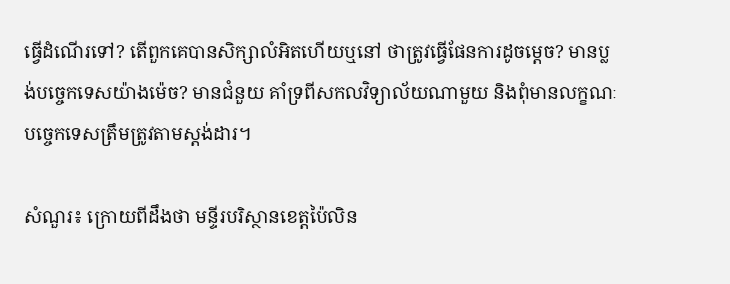ធ្វើដំណើរទៅ? តើពួកគេបានសិក្សាលំអិតហើយឬនៅ ថាត្រូវធ្វើផែនការដូចម្ដេច? មានប្លង់បច្ចេកទេសយ៉ាងម៉េច? មានជំនួយ គាំទ្រពីសកលវិទ្យាល័យណាមួយ និងពុំមានលក្ខណៈបច្ចេកទេសត្រឹមត្រូវតាមស្តង់ដារ។

សំណួរ៖ ក្រោយពីដឹងថា មន្ទីរបរិស្ថានខេត្តប៉ៃលិន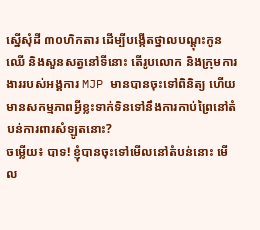ស្នើសុំដី ៣០ហិកតារ ដើម្បីបង្កើតថ្នាលបណ្ដុះកូនឈើ និងសួនសត្វនៅទីនោះ តើរូបលោក និងក្រុមការងាររបស់អង្គការ MJP មានបានចុះទៅពិនិត្យ ហើយមានសកម្មភាពអ្វីខ្លះទាក់ទិនទៅនឹងការកាប់ព្រៃនៅតំបន់ការពារសំឡូតនោះ?
ចម្លើយ៖ បាទ! ខ្ញុំបានចុះទៅមើលនៅតំបន់នោះ មើល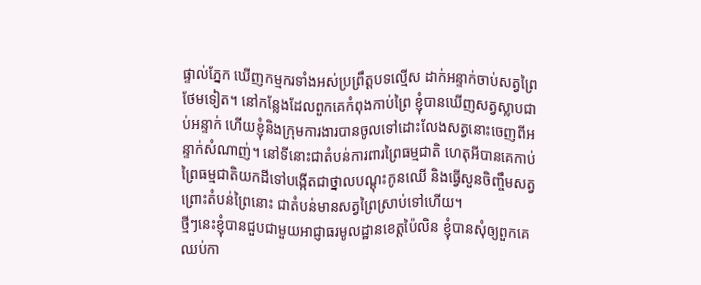ផ្ទាល់ភ្នែក ឃើញកម្មករទាំងអស់ប្រព្រឹត្តបទល្មើស ដាក់អន្ទាក់ចាប់សត្វព្រៃថែមទៀត។ នៅកន្លែងដែលពួកគេកំពុងកាប់ព្រៃ ខ្ញុំបានឃើញសត្វស្លាបជាប់អន្ទាក់ ហើយខ្ញុំនិងក្រុមការងារបានចូលទៅដោះលែងសត្វនោះចេញពីអន្ទាក់សំណាញ់។ នៅទីនោះជាតំបន់ការពារព្រៃធម្មជាតិ ហេតុអីបានគេកាប់ព្រៃធម្មជាតិយកដីទៅបង្កើតជាថ្នាលបណ្ដុះកូនឈើ និងធ្វើសួនចិញ្ចឹមសត្វ ព្រោះតំបន់ព្រៃនោះ ជាតំបន់មានសត្វព្រៃស្រាប់ទៅហើយ។
ថ្មីៗនេះខ្ញុំបានជួបជាមួយអាជ្ញាធរមូលដ្ឋានខេត្តប៉ៃលិន ខ្ញុំបានសុំឲ្យពួកគេឈប់កា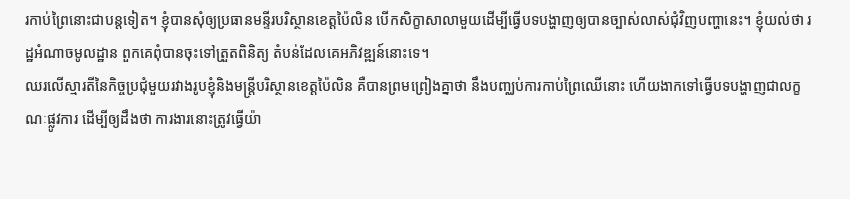រកាប់ព្រៃនោះជាបន្តទៀត។ ខ្ញុំបានសុំឲ្យប្រធានមន្ទីរបរិស្ថានខេត្តប៉ៃលិន បើកសិក្ខាសាលាមួយដើម្បីធ្វើបទបង្ហាញឲ្យបានច្បាស់លាស់ជុំវិញបញ្ហានេះ។ ខ្ញុំយល់ថា រដ្ឋអំណាចមូលដ្ឋាន ពួកគេពុំបានចុះទៅត្រួតពិនិត្យ តំបន់ដែលគេអភិវឌ្ឍន៍នោះទេ។
ឈរលើស្មារតីនៃកិច្ចប្រជុំមួយរវាងរូបខ្ញុំនិងមន្ត្រីបរិស្ថានខេត្តប៉ៃលិន គឺបានព្រមព្រៀងគ្នាថា នឹងបញ្ឈប់ការកាប់ព្រៃឈើនោះ ហើយងាកទៅធ្វើបទបង្ហាញជាលក្ខណៈផ្លូវការ ដើម្បីឲ្យដឹងថា ការងារនោះត្រូវធ្វើយ៉ា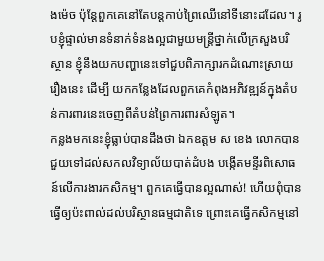ងម៉េច ប៉ុន្តែពួកគេនៅតែបន្តកាប់ព្រៃឈើនៅទីនោះដដែល។ រូបខ្ញុំផ្ទាល់មានទំនាក់ទំនងល្អជាមួយមន្ត្រីថ្នាក់លើក្រសួងបរិស្ថាន ខ្ញុំនឹងយកបញ្ហានេះទៅជួបពិភាក្សារកដំណោះស្រាយរឿងនេះ ដើម្បី យកកន្លែងដែលពួកគេកំពុងអភិវឌ្ឍន៍ក្នុងតំបន់ការពារនេះចេញពីតំបន់ព្រៃការពារសំឡូត។
កន្លងមកនេះខ្ញុំធ្លាប់បានដឹងថា ឯកឧត្ដម ស ខេង លោកបានជួយទៅដល់សកលវិទ្យាល័យបាត់ដំបង បង្កើតមន្ទីរពិសោធន៍លើការងារកសិកម្ម។ ពួកគេធ្វើបានល្អណាស់! ហើយពុំបានធ្វើឲ្យប៉ះពាល់ដល់បរិស្ថានធម្មជាតិទេ ព្រោះគេធ្វើកសិកម្មនៅ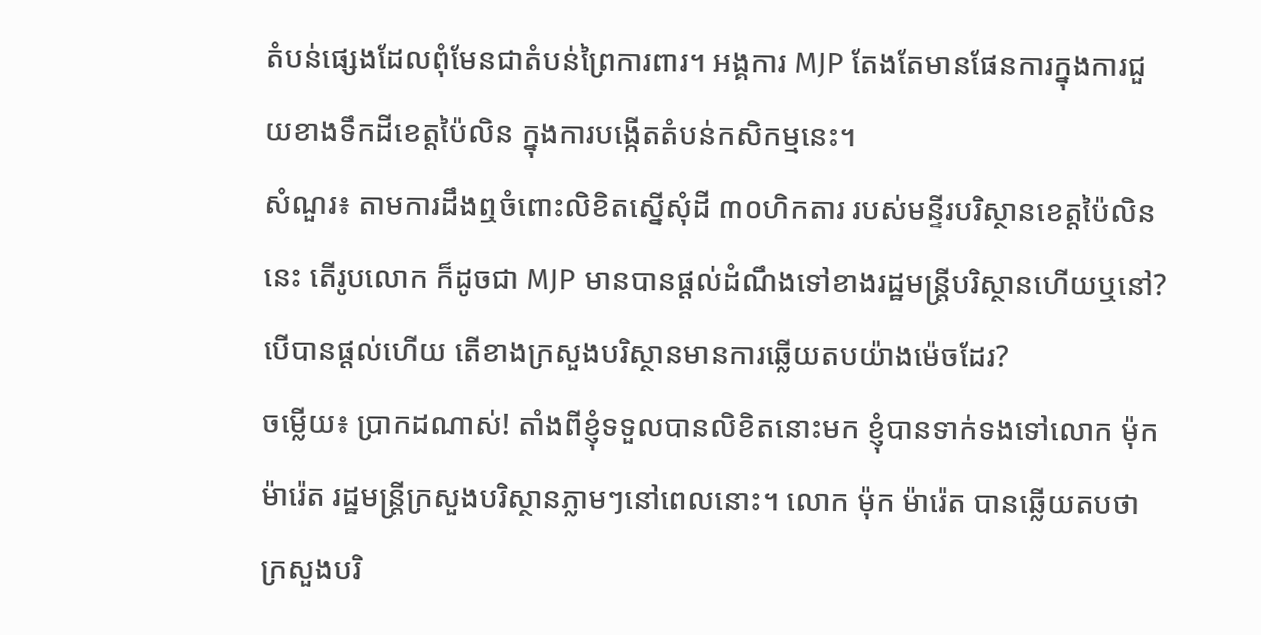តំបន់ផ្សេងដែលពុំមែនជាតំបន់ព្រៃការពារ។ អង្គការ MJP តែងតែមានផែនការក្នុងការជួយខាងទឹកដីខេត្តប៉ៃលិន ក្នុងការបង្កើតតំបន់កសិកម្មនេះ។
សំណួរ៖ តាមការដឹងឮចំពោះលិខិតស្នើសុំដី ៣០ហិកតារ របស់មន្ទីរបរិស្ថានខេត្តប៉ៃលិននេះ តើរូបលោក ក៏ដូចជា MJP មានបានផ្ដល់ដំណឹងទៅខាងរដ្ឋមន្ត្រីបរិស្ថានហើយឬនៅ? បើបានផ្ដល់ហើយ តើខាងក្រសួងបរិស្ថានមានការឆ្លើយតបយ៉ាងម៉េចដែរ?
ចម្លើយ៖ ប្រាកដណាស់! តាំងពីខ្ញុំទទួលបានលិខិតនោះមក ខ្ញុំបានទាក់ទងទៅលោក ម៉ុក ម៉ារ៉េត រដ្ឋមន្ត្រីក្រសួងបរិស្ថានភ្លាមៗនៅពេលនោះ។ លោក ម៉ុក ម៉ារ៉េត បានឆ្លើយតបថា ក្រសួងបរិ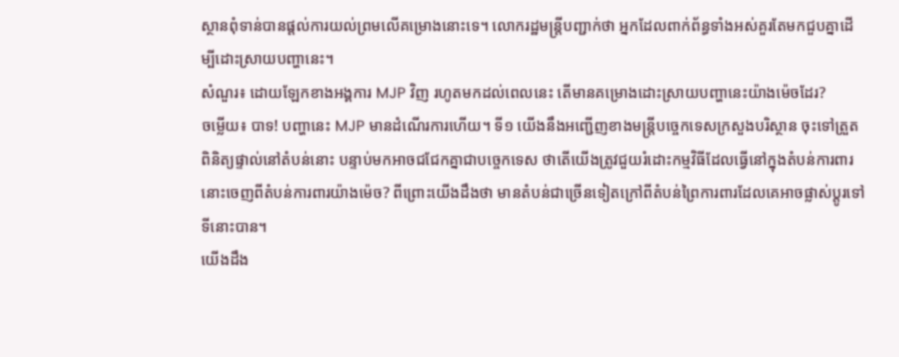ស្ថានពុំទាន់បានផ្ដល់ការយល់ព្រមលើគម្រោងនោះទេ។ លោករដ្ឋមន្ត្រីបញ្ជាក់ថា អ្នកដែលពាក់ព័ន្ធទាំងអស់គួរតែមកជួបគ្នាដើម្បីដោះស្រាយបញ្ហានេះ។
សំណួរ៖ ដោយឡែកខាងអង្គការ MJP វិញ រហូតមកដល់ពេលនេះ តើមានគម្រោងដោះស្រាយបញ្ហានេះយ៉ាងម៉េចដែរ?
ចម្លើយ៖ បាទ! បញ្ហានេះ MJP មានដំណើរការហើយ។ ទី១ យើងនឹងអញ្ជើញខាងមន្ត្រីបច្ចេកទេសក្រសួងបរិស្ថាន ចុះទៅត្រួតពិនិត្យផ្ទាល់នៅតំបន់នោះ បន្ទាប់មកអាចជជែកគ្នាជាបច្ចេកទេស ថាតើយើងត្រូវជួយរំដោះកម្មវិធីដែលធ្វើនៅក្នុងតំបន់ការពារនោះចេញពីតំបន់ការពារយ៉ាងម៉េច? ពីព្រោះយើងដឹងថា មានតំបន់ជាច្រើនទៀតក្រៅពីតំបន់ព្រៃការពារដែលគេអាចផ្លាស់ប្ដូរទៅទីនោះបាន។
យើងដឹង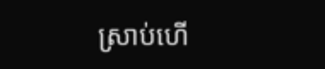ស្រាប់ហើ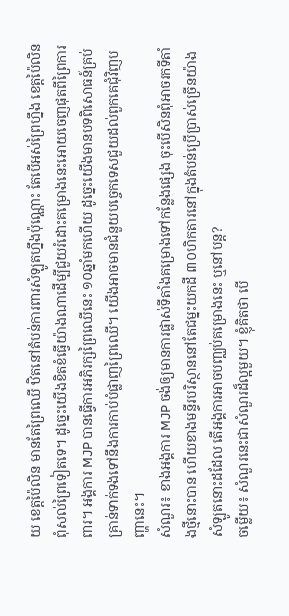យ ខេត្តប៉ៃលិន មានតែព្រៃឈើ ឋិតនៅតំបន់ការពារសំឡូតហ្នឹងប៉ុណ្ណោះ តែបើអស់ព្រៃហ្នឹង ខេត្តប៉ៃលិនពុំសល់ព្រៃទៀតទេ។ ដូច្នេះយើងខិតខំធ្វើយ៉ាងណាដើម្បីជួយរំដោះគម្រោងនេះអោយចេញផុតពីព្រៃការពារ។ អង្គការ MJP បានធ្វើការអភិរក្សព្រៃឈើនេះ ១០ឆ្នាំមកហើយ ដូច្នេះយើងមានបទពិសោធន៍គ្រប់គ្រាន់ទាក់ទងទៅនឹងការកាប់បំផ្លាញព្រៃឈើ។ យើងអាចមានជំនួយបច្ចេកទេសជួយដល់ពួកគេជុំវិញបញ្ហានេះ។
សំណួរ៖ ខាងអង្គការ MJP ចង់ឲ្យមានការផ្លាស់ទីតាំងគម្រោងទៅកន្លែងផ្សេង ចុះបើសិនពុំអាចរកទីតាំងថ្មីនោះបាន ហើយខាងមន្ទីរបរិស្ថាននៅតែជម្នះយកដី ៣០ហិកតារនៅក្នុងតំបន់ប្រើប្រាស់ច្រើនយ៉ាងសំឡូតនោះដដែល តើអង្គការអាចបញ្ឈប់គម្រោងនេះ ឬនៅបន្ត?
ចម្លើយ៖ សំណួរនេះជាសំណួរដ៏ល្អមួយ។ ខ្ញុំគិតថា បើ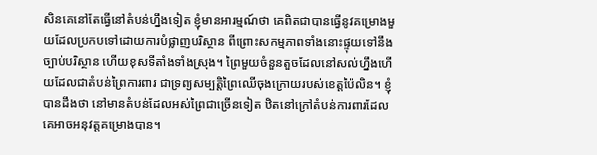សិនគេនៅតែធ្វើនៅតំបន់ហ្នឹងទៀត ខ្ញុំមានអារម្មណ៍ថា គេពិតជាបានធ្វើនូវគម្រោងមួយដែលប្រកបទៅដោយការបំផ្លាញបរិស្ថាន ពីព្រោះសកម្មភាពទាំងនោះផ្ទុយទៅនឹងច្បាប់បរិស្ថាន ហើយខុសទីតាំងទាំងស្រុង។ ព្រៃមួយចំនួនតួចដែលនៅសល់ហ្នឹងហើយដែលជាតំបន់ព្រៃការពារ ជាទ្រព្យសម្បត្តិព្រៃឈើចុងក្រោយរបស់ខេត្តប៉ៃលិន។ ខ្ញុំបានដឹងថា នៅមានតំបន់ដែលអស់ព្រៃជាច្រើនទៀត ឋិតនៅក្រៅតំបន់ការពារដែលគេអាចអនុវត្តគម្រោងបាន។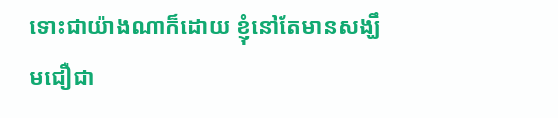ទោះជាយ៉ាងណាក៏ដោយ ខ្ញុំនៅតែមានសង្ឃឹមជឿជា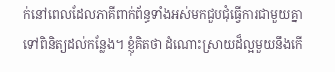ក់នៅពេលដែលភាគីពាក់ព័ន្ធទាំងអស់មកជួបជុំធ្វើការជាមួយគ្នា ទៅពិនិត្យដល់កន្លែង។ ខ្ញុំគិតថា ដំណោះស្រាយដ៏ល្អមួយនឹងកើ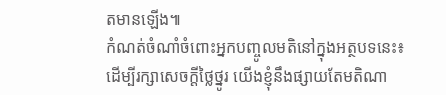តមានឡើង៕
កំណត់ចំណាំចំពោះអ្នកបញ្ចូលមតិនៅក្នុងអត្ថបទនេះ៖
ដើម្បីរក្សាសេចក្ដីថ្លៃថ្នូរ យើងខ្ញុំនឹងផ្សាយតែមតិណា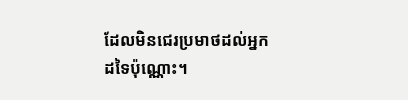ដែលមិនជេរប្រមាថដល់អ្នកដទៃប៉ុណ្ណោះ។